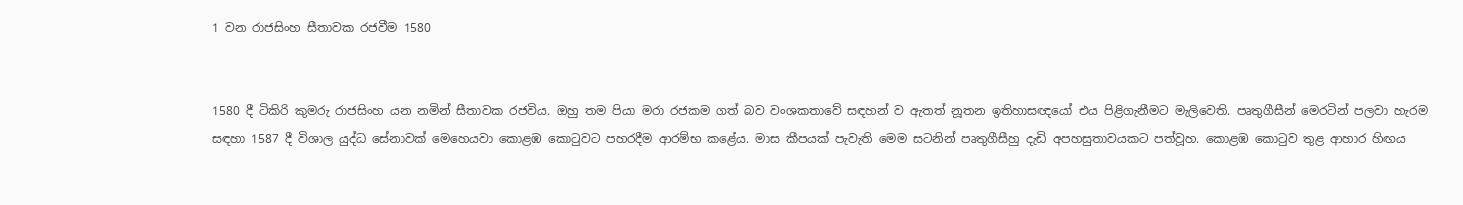1 වන රාජසිංහ සීතාවක රජවීම 1580


1580 දී ටිකිරි කුමරු රාජසිංහ යන නමින් සීතාවක රජවිය. ඔහු තම පියා මරා රජකම ගත් බව වංශකතාවේ සඳහන් ව ඇතත් නූතන ඉතිහාසඥයෝ එය පිළිගැනීමට මැලිවෙති. පෘතුගීසීන් මෙරටින් පලවා හැරම සඳහා 1587 දී විශාල යුද්ධ සේනාවක්‌ මෙහෙයවා කොළඹ කොටුවට පහරදීම ආරම්භ කළේය. මාස කීපයක්‌ පැවැති මෙම සටනින් පෘතුගීසීහු දැඩි අපහසුතාවයකට පත්වූහ. කොළඹ කොටුව තුළ ආහාර හිඟය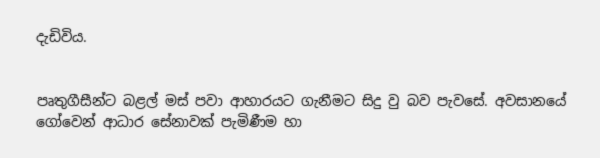දැඩිවිය.


පෘතුගීසීන්ට බළල් මස්‌ පවා ආහාරයට ගැනීමට සිදු වු බව පැවසේ. අවසානයේ ගෝවෙන් ආධාර සේනාවක්‌ පැමිණීම හා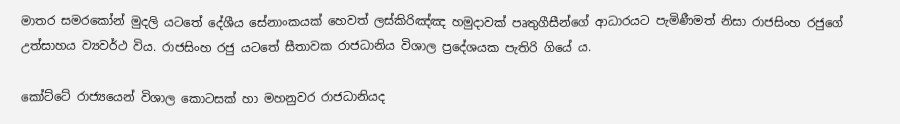මාතර සමරකෝන් මුදලි යටතේ දේශීය සේනාංකයක්‌ හෙවත් ලස්‌කිරිඤ්ඤ හමුදාවක්‌ පෘතුගීසීන්ගේ ආධාරයට පැමිණීමත් නිසා රාජසිංහ රජුගේ උත්සාහය ව්‍යවර්ථ විය. රාජසිංහ රජු යටතේ සීතාවක රාජධානිය විශාල ප්‍රදේශයක පැතිරි ගියේ ය.

කෝට්‌ටේ රාජ්‍යයෙන් විශාල කොටසක්‌ හා මහනුවර රාජධානියද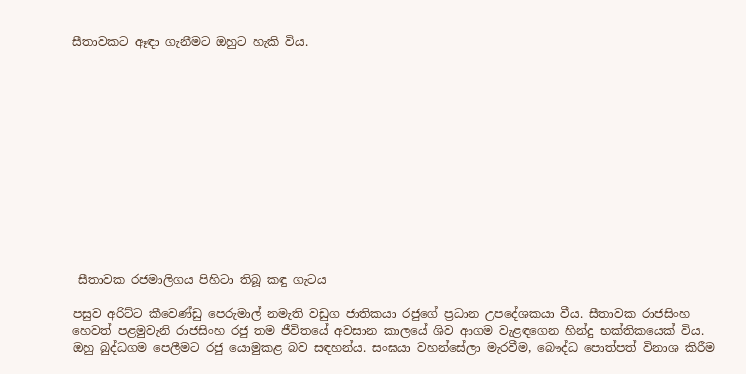සීතාවකට ඈඳා ගැනීමට ඔහුට හැකි විය.













 සීතාවක රජමාලිගය පිහිටා තිබූ කඳු ගැටය

පසුව අරිට්‌ට කීවෙණ්‌ඩු පෙරුමාල් නමැති වඩුග ජාතිකයා රජුගේ ප්‍රධාන උපදේශකයා වීය. සීතාවක රාජසිංහ හෙවත් පළමුවැනි රාජසිංහ රජු තම ජීවිතයේ අවසාන කාලයේ ශිව ආගම වැළඳගෙන හින්දු භක්‌තිකයෙක්‌ විය. ඔහු බුද්ධගම පෙලීමට රජු යොමුකළ බව සඳහන්ය. සංඝයා වහන්සේලා මැරවීම, බෞද්ධ පොත්පත් විනාශ කිරීම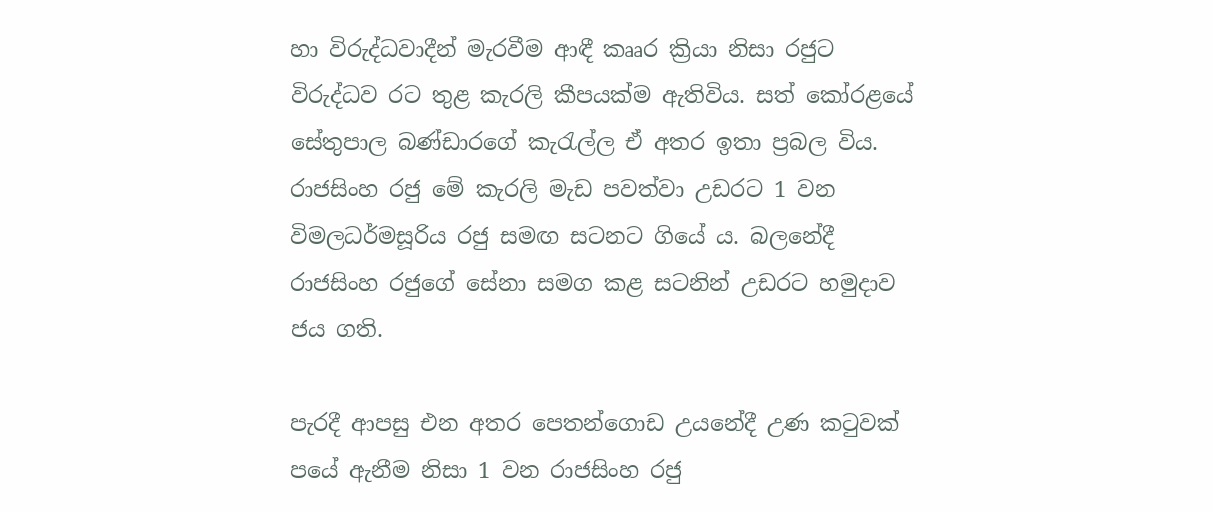හා විරුද්ධවාදීන් මැරවීම ආඳී කෲර ක්‍රියා නිසා රජුට විරුද්ධව රට තුළ කැරලි කීපයක්‌ම ඇතිවිය. සත් කෝරළයේ සේතුපාල බණ්‌ඩාරගේ කැරැල්ල ඒ අතර ඉතා ප්‍රබල විය. රාජසිංහ රජු මේ කැරලි මැඩ පවත්වා උඩරට 1 වන විමලධර්මසූරිය රජු සමඟ සටනට ගියේ ය. බලනේදී  රාජසිංහ රජුගේ සේනා සමග කළ සටනින් උඩරට හමුදාව ජය ගති.

පැරදී ආපසු එන අතර පෙතන්ගොඩ උයනේදී උණ කටුවක්‌ පයේ ඇනීම නිසා 1 වන රාජසිංහ රජු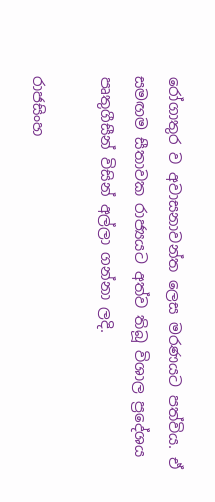රෝගාතුර ව අවාසනාවන්ත ලෙස මරණයට පත්විය. ඒ සමඟම සීතාවක රාජ්‍යයට අත්ව තිබූ විශාල ප්‍රදේශය පෘතුගීසීන් විසින් අල්ලා ගන්නා ලදි.

රාජසිංහ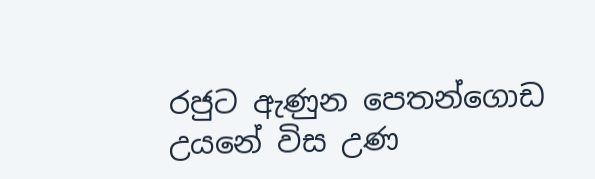රජුට ඇණුන පෙතන්ගොඩ උයනේ විස උණ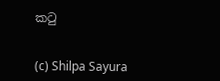කටු


(c) Shilpa Sayura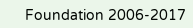Foundation 2006-2017